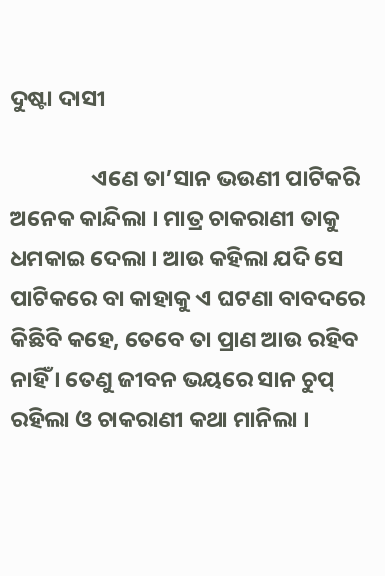ଦୁଷ୍ଟା ଦାସୀ

                ଏଣେ ତା’ସାନ ଭଉଣୀ ପାଟିକରି ଅନେକ କାନ୍ଦିଲା । ମାତ୍ର ଚାକରାଣୀ ତାକୁ ଧମକାଇ ଦେଲା । ଆଉ କହିଲା ଯଦି ସେ ପାଟିକରେ ବା କାହାକୁ ଏ ଘଟଣା ବାବଦରେ କିଛିବି କହେ, ତେବେ ତା ପ୍ରାଣ ଆଉ ରହିବ ନାହିଁ । ତେଣୁ ଜୀବନ ଭୟରେ ସାନ ଚୁପ୍ ରହିଲା ଓ ଚାକରାଣୀ କଥା ମାନିଲା ।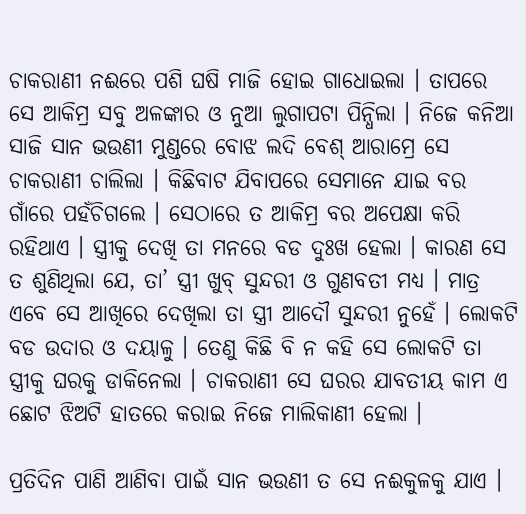ଚାକରାଣୀ ନଈରେ ପଶି ଘଷି ମାଜି ହୋଇ ଗାଧୋଇଲା । ତାପରେ ସେ ଆକିମ୍ର ସବୁ ଅଳଙ୍କାର ଓ ନୁଆ ଲୁଗାପଟା ପିନ୍ଧିଲା । ନିଜେ କନିଆ ସାଜି ସାନ ଭଉଣୀ ମୁଣ୍ଡରେ ବୋଝ ଲଦି ବେଶ୍ ଆରାମ୍ରେ ସେ ଚାକରାଣୀ ଚାଲିଲା । କିଛିବାଟ ଯିବାପରେ ସେମାନେ ଯାଇ ବର ଗାଁରେ ପହଁଚିଗଲେ । ସେଠାରେ ତ ଆକିମ୍ର ବର ଅପେକ୍ଷା କରି ରହିଥାଏ । ସ୍ତ୍ରୀକୁ ଦେଖି ତା ମନରେ ବଡ ଦୁଃଖ ହେଲା । କାରଣ ସେ ତ ଶୁଣିଥିଲା ଯେ, ତା’ ସ୍ତ୍ରୀ ଖୁବ୍ ସୁନ୍ଦରୀ ଓ ଗୁଣବତୀ ମଧ୍ୟ । ମାତ୍ର ଏବେ ସେ ଆଖିରେ ଦେଖିଲା ତା ସ୍ତ୍ରୀ ଆଦୌ ସୁନ୍ଦରୀ ନୁହେଁ । ଲୋକଟି ବଡ ଉଦାର ଓ ଦୟାଳୁ । ତେଣୁ କିଛି ବି ନ କହି ସେ ଲୋକଟି ତା ସ୍ତ୍ରୀକୁ ଘରକୁ ଡାକିନେଲା । ଚାକରାଣୀ ସେ ଘରର ଯାବତୀୟ କାମ ଏ ଛୋଟ ଝିଅଟି ହାତରେ କରାଇ ନିଜେ ମାଲିକାଣୀ ହେଲା ।

ପ୍ରତିଦିନ ପାଣି ଆଣିବା ପାଇଁ ସାନ ଭଉଣୀ ତ ସେ ନଈକୁଳକୁ ଯାଏ ।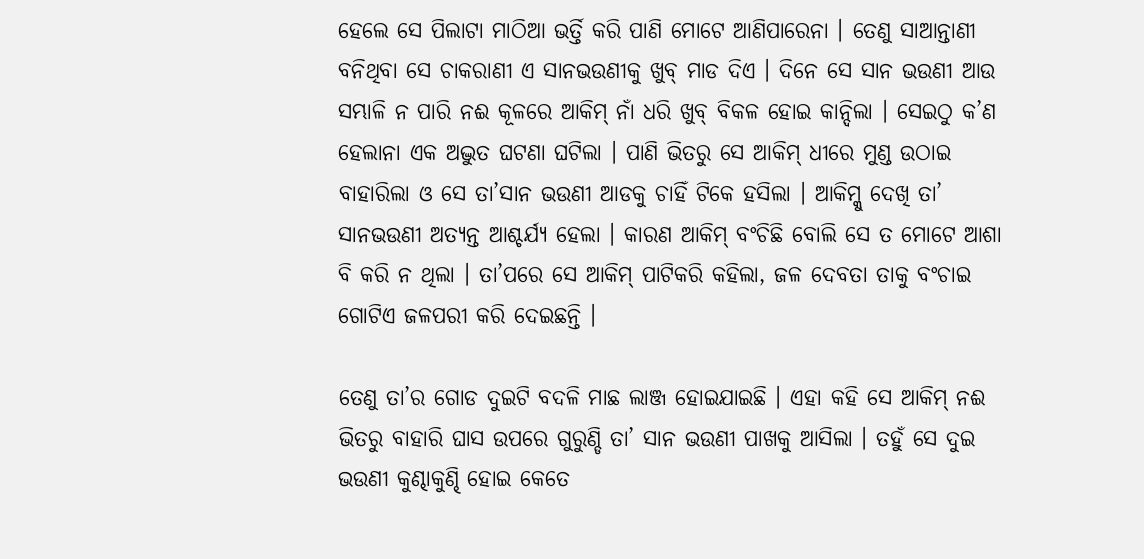ହେଲେ ସେ ପିଲାଟା ମାଠିଆ ଭର୍ତ୍ତି କରି ପାଣି ମୋଟେ ଆଣିପାରେନା । ତେଣୁ ସାଆନ୍ତାଣୀ ବନିଥିବା ସେ ଚାକରାଣୀ ଏ ସାନଭଉଣୀକୁ ଖୁବ୍ ମାଡ ଦିଏ । ଦିନେ ସେ ସାନ ଭଉଣୀ ଆଉ ସମ୍ଭାଳି ନ ପାରି ନଈ କୂଳରେ ଆକିମ୍ ନାଁ ଧରି ଖୁବ୍ ବିକଳ ହୋଇ କାନ୍ଦିଲା । ସେଇଠୁ କ’ଣ ହେଲାନା ଏକ ଅଦ୍ଭୁତ ଘଟଣା ଘଟିଲା । ପାଣି ଭିତରୁ ସେ ଆକିମ୍ ଧୀରେ ମୁଣ୍ଡ ଉଠାଇ ବାହାରିଲା ଓ ସେ ତା’ସାନ ଭଉଣୀ ଆଡକୁ ଚାହିଁ ଟିକେ ହସିଲା । ଆକିମ୍କୁ ଦେଖି ତା’ ସାନଭଉଣୀ ଅତ୍ୟନ୍ତ ଆଶ୍ଚର୍ଯ୍ୟ ହେଲା । କାରଣ ଆକିମ୍ ବଂଚିଛି ବୋଲି ସେ ତ ମୋଟେ ଆଶା ବି କରି ନ ଥିଲା । ତା’ପରେ ସେ ଆକିମ୍ ପାଟିକରି କହିଲା, ଜଳ ଦେବତା ତାକୁ ବଂଚାଇ ଗୋଟିଏ ଜଳପରୀ କରି ଦେଇଛନ୍ତି ।

ତେଣୁ ତା’ର ଗୋଡ ଦୁଇଟି ବଦଳି ମାଛ ଲାଞ୍ଜ ହୋଇଯାଇଛି । ଏହା କହି ସେ ଆକିମ୍ ନଈ ଭିତରୁ ବାହାରି ଘାସ ଉପରେ ଗୁରୁଣ୍ଡି ତା’ ସାନ ଭଉଣୀ ପାଖକୁ ଆସିଲା । ତହୁଁ ସେ ଦୁଇ ଭଉଣୀ କୁଣ୍ଢାକୁଣ୍ଢି ହୋଇ କେତେ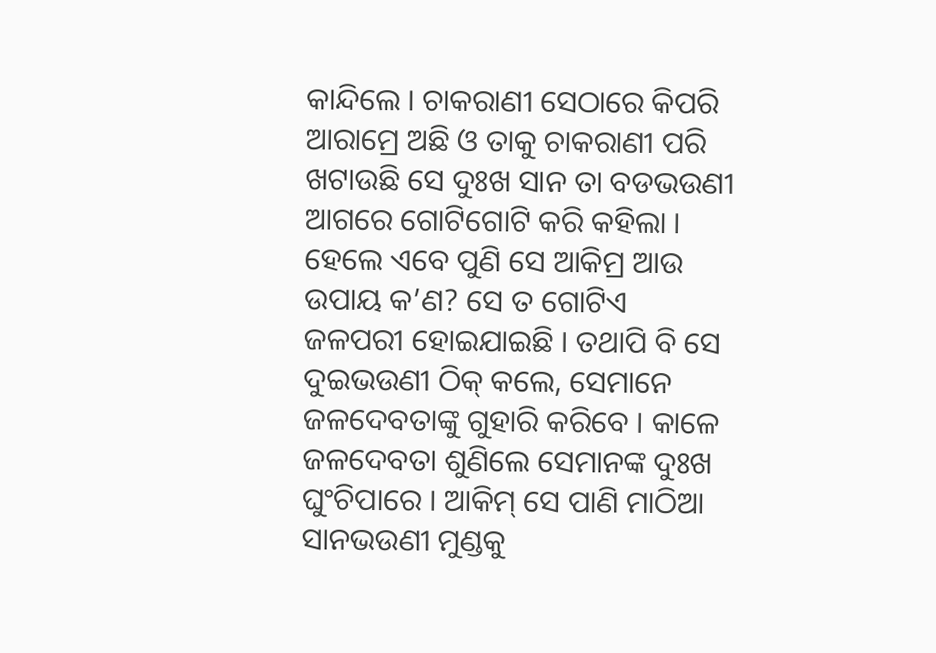କାନ୍ଦିଲେ । ଚାକରାଣୀ ସେଠାରେ କିପରି ଆରାମ୍ରେ ଅଛି ଓ ତାକୁ ଚାକରାଣୀ ପରି ଖଟାଉଛି ସେ ଦୁଃଖ ସାନ ତା ବଡଭଉଣୀ ଆଗରେ ଗୋଟିଗୋଟି କରି କହିଲା । ହେଲେ ଏବେ ପୁଣି ସେ ଆକିମ୍ର ଆଉ ଉପାୟ କ’ଣ? ସେ ତ ଗୋଟିଏ ଜଳପରୀ ହୋଇଯାଇଛି । ତଥାପି ବି ସେ ଦୁଇଭଉଣୀ ଠିକ୍ କଲେ, ସେମାନେ ଜଳଦେବତାଙ୍କୁ ଗୁହାରି କରିବେ । କାଳେ ଜଳଦେବତା ଶୁଣିଲେ ସେମାନଙ୍କ ଦୁଃଖ ଘୁଂଚିପାରେ । ଆକିମ୍ ସେ ପାଣି ମାଠିଆ ସାନଭଉଣୀ ମୁଣ୍ଡକୁ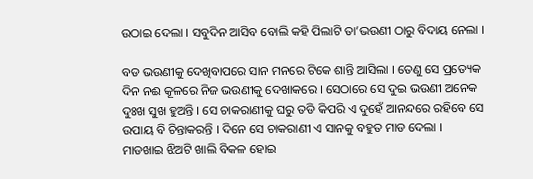ଉଠାଇ ଦେଲା । ସବୁଦିନ ଆସିବ ବୋଲି କହି ପିଲାଟି ତା’ଭଉଣୀ ଠାରୁ ବିଦାୟ ନେଲା ।

ବଡ ଭଉଣୀକୁ ଦେଖିବାପରେ ସାନ ମନରେ ଟିକେ ଶାନ୍ତି ଆସିଲା । ତେଣୁ ସେ ପ୍ରତ୍ୟେକ ଦିନ ନଈ କୂଳରେ ନିଜ ଭଉଣୀକୁ ଦେଖାକରେ । ସେଠାରେ ସେ ଦୁଇ ଭଉଣୀ ଅନେକ ଦୁଃଖ ସୁଖ ହୁଅନ୍ତି । ସେ ଚାକରାଣୀକୁ ଘରୁ ତଡି କିପରି ଏ ଦୁହେଁ ଆନନ୍ଦରେ ରହିବେ ସେ ଉପାୟ ବି ଚିନ୍ତାକରନ୍ତି । ଦିନେ ସେ ଚାକରାଣୀ ଏ ସାନକୁ ବହୁତ ମାଡ ଦେଲା । ମାଡଖାଇ ଝିଅଟି ଖାଲି ବିକଳ ହୋଇ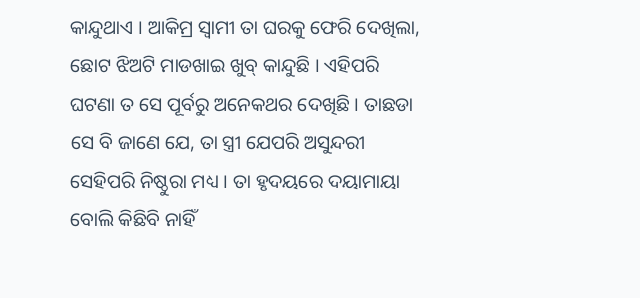କାନ୍ଦୁଥାଏ । ଆକିମ୍ର ସ୍ୱାମୀ ତା ଘରକୁ ଫେରି ଦେଖିଲା, ଛୋଟ ଝିଅଟି ମାଡଖାଇ ଖୁବ୍ କାନ୍ଦୁଛି । ଏହିପରି ଘଟଣା ତ ସେ ପୂର୍ବରୁ ଅନେକଥର ଦେଖିଛି । ତାଛଡା ସେ ବି ଜାଣେ ଯେ, ତା ସ୍ତ୍ରୀ ଯେପରି ଅସୁନ୍ଦରୀ ସେହିପରି ନିଷ୍ଠୁରା ମଧ୍ୟ । ତା ହୃଦୟରେ ଦୟାମାୟା ବୋଲି କିଛିବି ନାହିଁ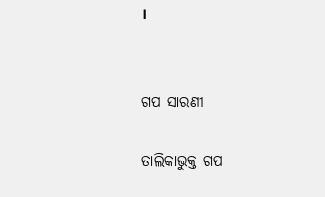।


ଗପ ସାରଣୀ

ତାଲିକାଭୁକ୍ତ ଗପ